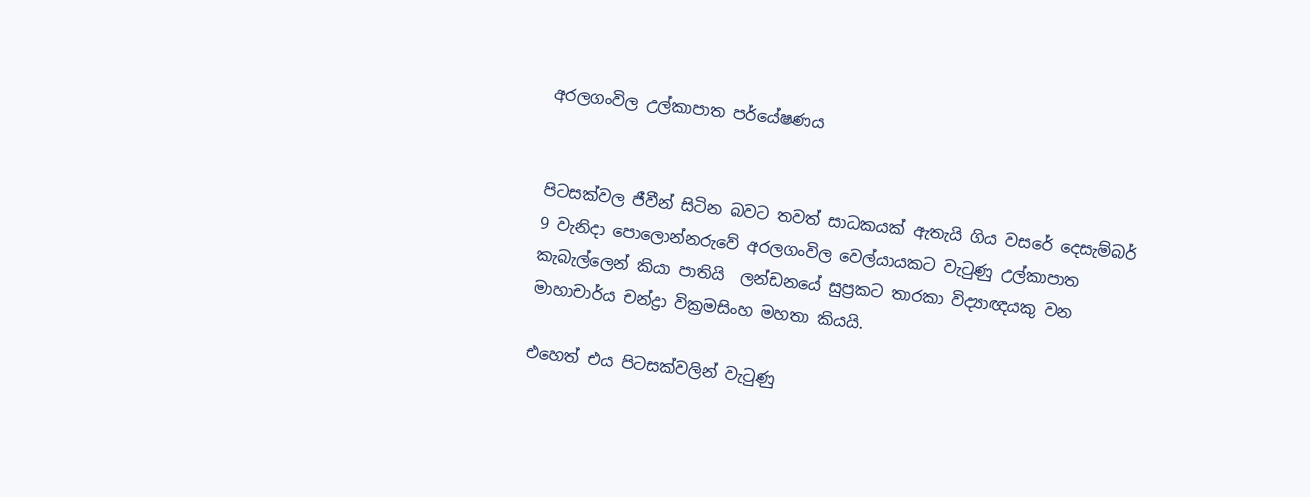අරලගංවිල උල්කාපාත පර්යේෂණය


පිටසක්වල ජීවීන් සිටින බවට තවත් සාධකයක් ඇතැයි ගිය වසරේ දෙසැම්බර් 9 වැනිදා පොලොන්නරුවේ අරලගංවිල වෙල්යායකට වැටුණු උල්කාපාත කැබැල්ලෙන් කියා පාතියි  ලන්ඩනයේ සුප්‍රකට තාරකා විද්‍යාඥයකු වන මාහාචාර්ය චන්ද්‍රා වික්‍රමසිංහ මහතා කියයි.

එහෙත් එය පිටසක්වලින් වැටුණු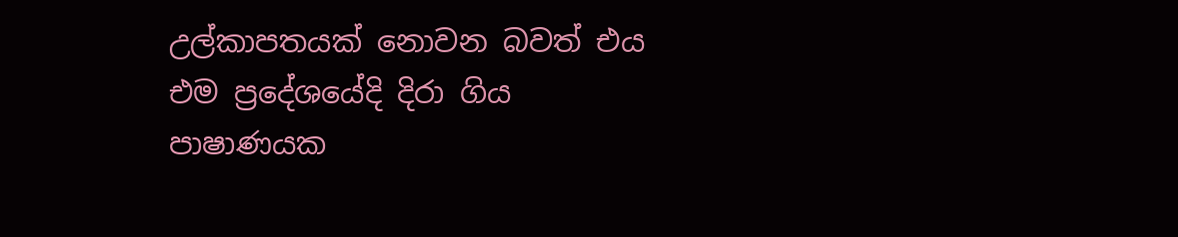උල්කාපතයක් නොවන බවත් එය එම ප්‍රදේශයේදි දිරා ගිය පාෂාණයක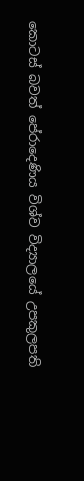කොටස් බවත් පේරාදෙණිය විශ්ව විද්‍යාලයේ උපකුලපති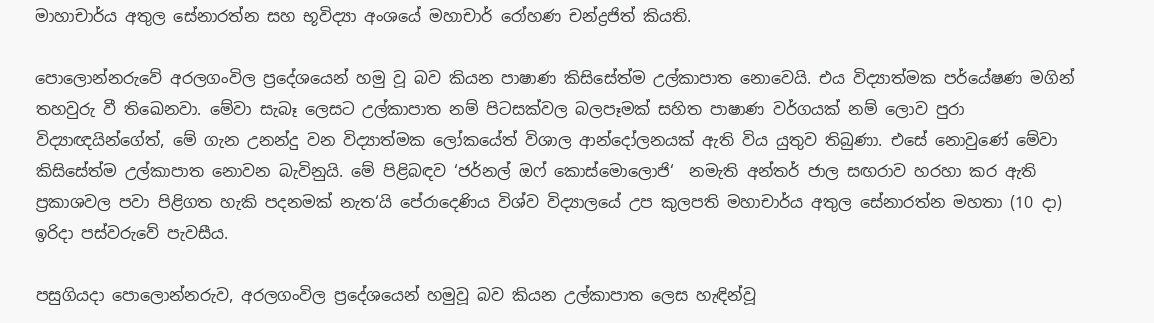මාහාචාර්ය අතුල සේනාරත්න සහ භූවිද්‍යා අංශයේ මහාචාර් රෝහණ චන්ද්‍රජිත් කියති.

පොලොන්නරුවේ අරලගංවිල ප්‍රදේශයෙන් හමු වූ බව කියන පාෂාණ කිසිසේත්ම උල්කාපාත නොවෙයි. එය විද්‍යාත්මක පර්යේෂණ මගින් තහවුරු වී තිඛෙනවා. මේවා සැබෑ ලෙසට උල්කාපාත නම් පිටසක්වල බලපෑමක් සහිත පාෂාණ වර්ගයක් නම් ලොව පුරා විද්‍යාඥයින්ගේත්, මේ ගැන උනන්දු වන විද්‍යාත්මක ලෝකයේත් විශාල ආන්දෝලනයක් ඇති විය යුතුව තිබුණා. එසේ නොවුණේ මේවා කිසිසේත්ම උල්කාපාත නොවන බැවිනුයි. මේ පිළිබඳව ‘ජර්නල් ඔෆ් කොස්මොලොජි‘  නමැති අන්තර් ජාල සඟරාව හරහා කර ඇති ප්‍රකාශවල පවා පිළිගත හැකි පදනමක් නැත‘යි පේරාදෙණිය විශ්ව විද්‍යාලයේ උප කුලපති මහාචාර්ය අතුල සේනාරත්න මහතා (10 දා) ඉරිදා පස්වරුවේ පැවසීය.

පසුගියදා පොලොන්නරුව, අරලගංවිල ප්‍රදේශයෙන් හමුවූ බව කියන උල්කාපාත ලෙස හැඳින්වූ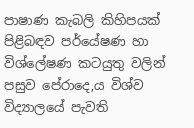පාෂාණ කැබලි කිහිපයක් පිළිබඳව පර්යේෂණ හා විශ්ලේෂණ කටයුතු වලින් පසුව පේරාදෙ‚ය විශ්ව විද්‍යාලයේ පැවති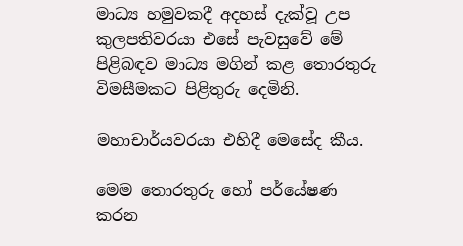මාධ්‍ය හමුවකදී අදහස් දැක්වූ උප කුලපතිවරයා එසේ පැවසුවේ මේ පිළිබඳව මාධ්‍ය මගින් කළ තොරතුරු විමසීමකට පිළිතුරු දෙමිනි.

මහාචාර්යවරයා එහිදී මෙසේද කීය.

මෙම තොරතුරු හෝ පර්යේෂණ කරන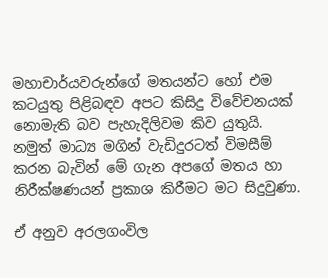මහාචාර්යවරුන්ගේ මතයන්ට හෝ එම කටයුතු පිළිබඳව අපට කිසිදු විවේචනයක් නොමැති බව පැහැදිලිවම කිව යුතුයි. නමුත් මාධ්‍ය මගින් වැඩිදුරටත් විමසීම් කරන බැවින් මේ ගැන අපගේ මතය හා නිරීක්ෂණයන් ප්‍රකාශ කිරීමට මට සිදුවුණා.

ඒ අනුව අරලගංවිල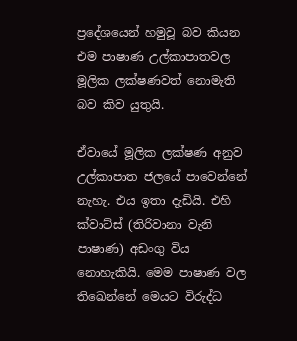ප්‍රදේශයෙන් හමුවූ බව කියන එම පාෂාණ උල්කාපාතවල මූලික ලක්ෂණවත් නොමැති බව කිව යුතුයි.

ඒවායේ මූලික ලක්ෂණ අනුව උල්කාපාත ජලයේ පාවෙන්නේ නැහැ. එය ඉතා දැඩියි. එහි ක්වාට්ස් (තිරිවානා වැනි පාෂාණ) අඩංගු විය නොහැකියි. මෙම පාෂාණ වල තිඛෙන්නේ මෙයට විරුද්ධ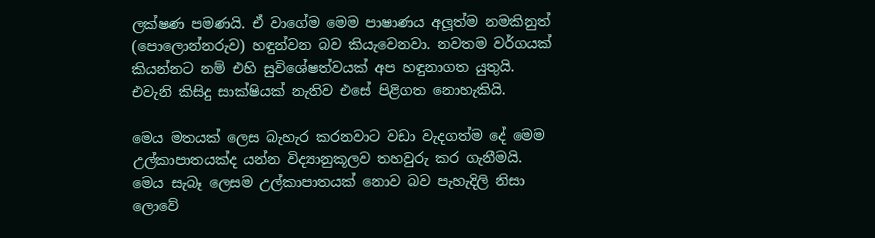ලක්ෂණ පමණයි. ඒ වාගේම මෙම පාෂාණය අලූත්ම නමකිනුත් (පොලොන්නරුව) හඳුන්වන බව කියැවෙනවා. නවතම වර්ගයක් කියන්නට නම් එහි සුවිශේෂත්වයක් අප හඳුනාගත යුතුයි. එවැනි කිසිදු සාක්ෂියක් නැතිව එසේ පිළිගත නොහැකියි.

මෙය මතයක් ලෙස බැහැර කරනවාට වඩා වැදගත්ම දේ මෙම උල්කාපාතයක්ද යන්න විද්‍යානුකූලව තහවුරු කර ගැනීමයි. මෙය සැබෑ ලෙසම උල්කාපාතයක් නොව බව පැහැදිලි නිසා ලොවේ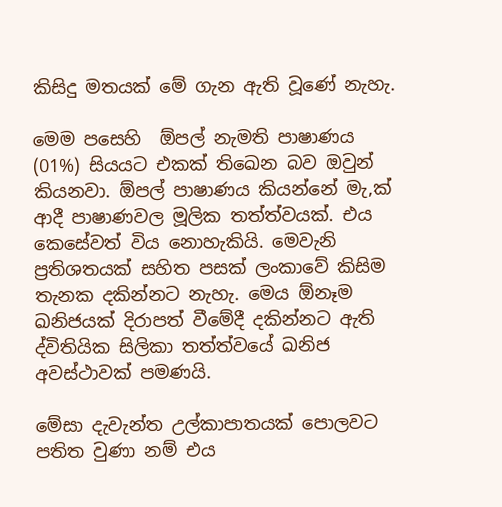කිසිදු මතයක් මේ ගැන ඇති වූණේ නැහැ.

මෙම පසෙහි  ඕපල් නැමති පාෂාණය (01%) සියයට එකක් තිඛෙන බව ඔවුන් කියනවා. ඕපල් පාෂාණය කියන්නේ මැ‚ක් ආදී පාෂාණවල මූලික තත්ත්වයක්. එය කෙසේවත් විය නොහැකියි. මෙවැනි ප්‍රතිශතයක් සහිත පසක් ලංකාවේ කිසිම තැනක දකින්නට නැහැ. මෙය ඕනෑම ඛනිජයක් දිරාපත් වීමේදී දකින්නට ඇති ද්විතියික සිලිකා තත්ත්වයේ ඛනිජ අවස්ථාවක් පමණයි.

මේසා දැවැන්ත උල්කාපාතයක් පොලවට පතිත වුණා නම් එය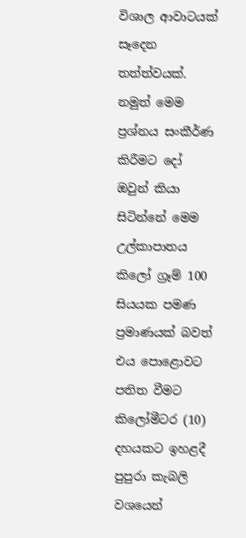විශාල ආවාටයක් සෑදෙන තත්ත්වයක්. නමුත් මෙම ප්‍රශ්නය සංකීර්ණ කිරීමට දෝ ඔවුන් කියා සිටින්නේ මෙම උල්කාපාතය කිලෝ ග්‍රෑම් 100 සියයක පමණ ප්‍රමාණයක් බවත් එය පොළොවට පතිත වීමට කිලෝමීටර (10) දහයකට ඉහළදී පුපුරා කැබලි වශයෙන්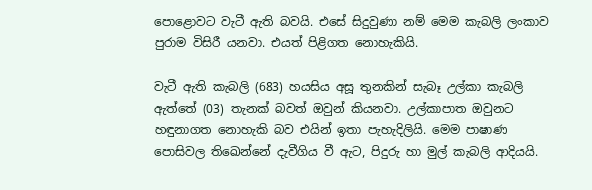පොළොවට වැටී ඇති බවයි. එසේ සිදුවුණා නම් මෙම කැබලි ලංකාව පුරාම විසිරී යනවා. එයත් පිළිගත නොහැකියි.

වැටී ඇති කැබලි (683) හයසිය අසූ තුනකින් සැබෑ උල්කා කැබලි ඇත්තේ (03) තැනක් බවත් ඔවුන් කියනවා. උල්කාපාත ඔවුනට හඳුනාගත නොහැකි බව එයින් ඉතා පැහැදිලියි. මෙම පාෂාණ පොසිවල තිඛෙන්නේ දැවීගිය වී ඇට, පිදුරු හා මුල් කැබලි ආදියයි.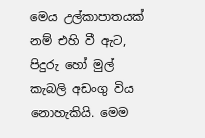මෙය උල්කාපාතයක් නම් එහි වී ඇට, පිදුරු හෝ මුල් කැබලි අඩංගු විය නොහැකියි. මෙම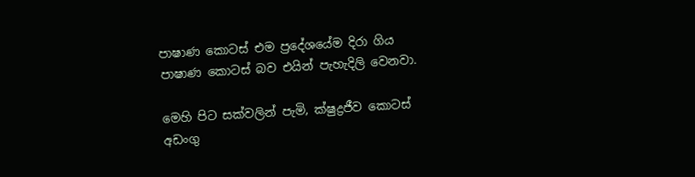පාෂාණ කොටස් එම ප්‍රදේශයේම දිරා ගිය පාෂාණ කොටස් බව එයින් පැහැදිලි වෙනවා.

මෙහි පිට සක්වලින් පැමි‚ ක්ෂුද්‍රජීව කොටස් අඩංගු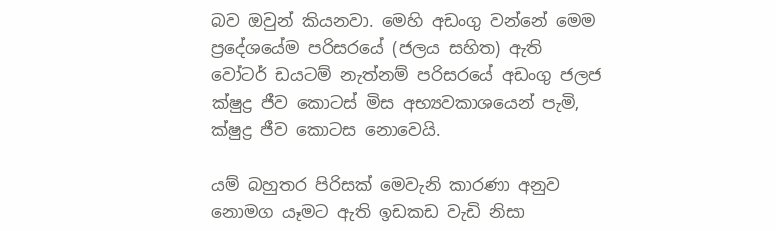බව ඔවුන් කියනවා. මෙහි අඩංගු වන්නේ මෙම ප්‍රදේශයේම පරිසරයේ (ජලය සහිත) ඇති වෝටර් ඩයටම් නැත්නම් පරිසරයේ අඩංගු ජලජ ක්ෂුද්‍ර ජීව කොටස් මිස අභ්‍යවකාශයෙන් පැමි‚ ක්ෂුද්‍ර ජීව කොටස නොවෙයි.

යම් බහුතර පිරිසක් මෙවැනි කාරණා අනුව නොමග යෑමට ඇති ඉඩකඩ වැඩි නිසා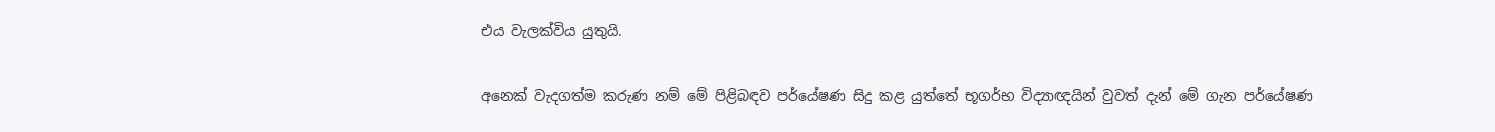එය වැලක්විය යුතුයි.

අනෙක් වැදගත්ම කරුණ නම් මේ පිළිබඳව පර්යේෂණ සිදු කළ යුත්තේ භූගර්භ විද්‍යාඥයින් වුවත් දැන් මේ ගැන පර්යේෂණ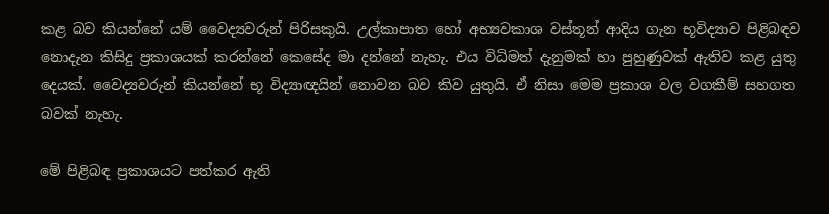කළ බව කියන්නේ යම් වෛද්‍යවරුන් පිරිසකුයි. උල්කාපාත හෝ අභ්‍යවකාශ වස්තූන් ආදිය ගැන භූවිද්‍යාව පිළිබඳව නොදැන කිසිදු ප්‍රකාශයක් කරන්නේ කෙසේද මා දන්නේ නැහැ. එය විධිමත් දැනුමක් හා පුහුණුවක් ඇතිව කළ යුතු දෙයක්. වෛද්‍යවරුන් කියන්නේ භූ විද්‍යාඥයින් නොවන බව කිව යුතුයි. ඒ නිසා මෙම ප්‍රකාශ වල වගකීම් සහගත බවක් නැහැ.

මේ පිළිබඳ ප්‍රකාශයට පත්කර ඇති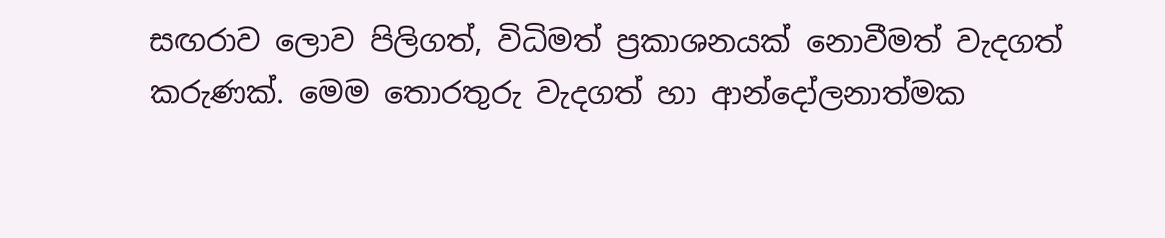සඟරාව ලොව පිලිගත්, විධිමත් ප්‍රකාශනයක් නොවීමත් වැදගත් කරුණක්. මෙම තොරතුරු වැදගත් හා ආන්දෝලනාත්මක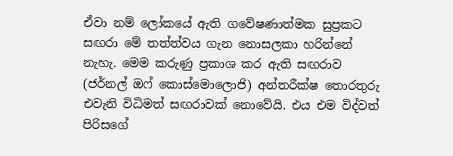ඒවා නම් ලෝකයේ ඇති ගවේෂණාත්මක සුප්‍රකට සඟරා මේ තත්ත්වය ගැන නොසලකා හරින්නේ නැහැ. මෙම කරුණු ප්‍රකාශ කර ඇති සඟරාව (ජර්නල් ඔෆ් කොස්මොලොජි) අන්තරීක්ෂ තොරතුරු එවැනි විධිමත් සඟරාවක් නොවේයි. එය එම විද්වත් පිරිසගේ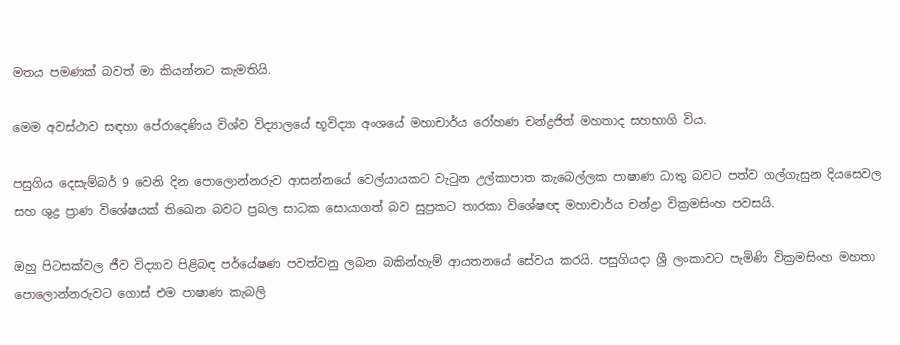මතය පමණක් බවත් මා කියන්නට කැමතියි.

මෙම අවස්ථාව සඳහා පේරාදෙණිය විශ්ව විද්‍යාලයේ භූවිද්‍යා අංශයේ මහාචාර්ය රෝහණ චන්ද්‍රජිත් මහතාද සහභාගි විය.

පසුගිය දෙසැම්බර් 9 වෙනි දින පොලොන්නරුව ආසන්නයේ වෙල්යායකට වැටුන උල්කාපාත කැබෙල්ලක පාෂාණ ධාතු බවට පත්ව ගල්ගැසුන දියසෙවල සහ ශුද්‍ර ප්‍රාණ විශේෂයක් තිඛෙන බවට ප්‍රබල සාධක සොයාගත් බව සුප්‍රකට තාරකා විශේෂඥ මහාචාර්ය චන්ද්‍රා වික්‍රමසිංහ පවසයි.

ඔහු පිටසක්වල ජීව විද්‍යාව පිළිබඳ පර්යේෂණ පවත්වනු ලබන බකින්හැම් ආයතනයේ සේවය කරයි. පසුගියදා ශ්‍රී ලංකාවට පැමිණි වික්‍රමසිංහ මහතා පොලොන්නරුවට ගොස් එම පාෂාණ කැබලි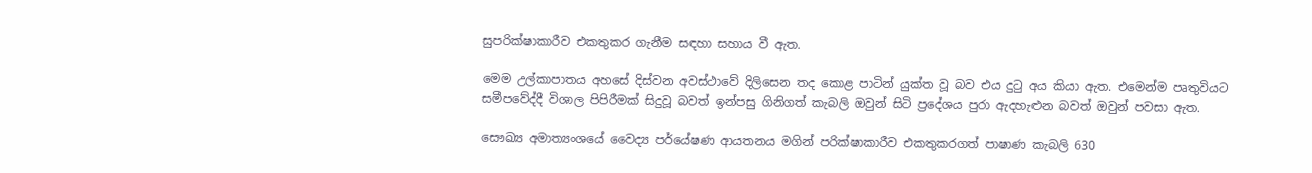සුපරික්ෂාකාරීව එකතුකර ගැනීම සඳහා සහාය වී ඇත.

මෙම උල්කාපාතය අහසේ දිස්වන අවස්ථාවේ දිලිසෙන තද කොළ පාටින් යුක්ත වූ බව එය දුටු අය කියා ඇත. එමෙන්ම පෘතුවියට සමීපවේද්දී විශාල පිපිරීමක් සිදුවූ බවත් ඉන්පසු ගිනිගත් කැබලි ඔවුන් සිටි ප්‍රදේශය පුරා ඇදහැළුන බවත් ඔවුන් පවසා ඇත.

සෞඛ්‍ය අමාත්‍යංශයේ වෛද්‍ය පර්යේෂණ ආයතනය මගින් පරික්ෂාකාරීව එකතුකරගත් පාෂාණ කැබලි 630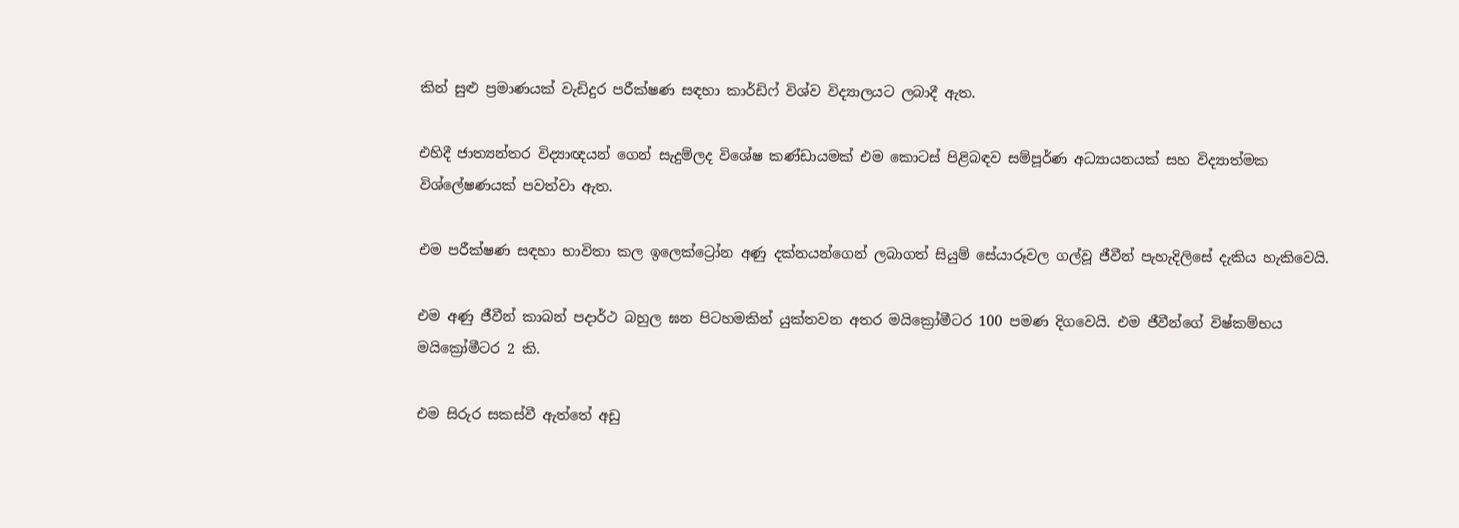කින් සුළු ප්‍රමාණයක් වැඩිදුර පරීක්ෂණ සඳහා කාර්ඩිෆ් විශ්ව විද්‍යාලයට ලබාදී ඇත.

එහිදී ජාත්‍යන්තර විද්‍යාඥයන් ගෙන් සැදුම්ලද විශේෂ කණ්ඩායමක් එම කොටස් පිළිබඳව සම්පූර්ණ අධ්‍යායනයක් සහ විද්‍යාත්මක විශ්ලේෂණයක් පවත්වා ඇත.

එම පරීක්ෂණ සඳහා භාවිතා කල ඉලෙක්ට්‍රෝන අණු දක්නයන්ගෙන් ලබාගත් සියුම් සේයාරූවල ගල්වූ ජීවීන් පැහැදිලිසේ දැකිය හැකිවෙයි.

එම අණු ජීවීන් කාබන් පදාර්ථ බහුල ඝන පිටහමකින් යුක්තවන අතර මයික්‍රෝමීටර 100 පමණ දිගවෙයි. එම ජීවීන්ගේ විෂ්කම්භය මයික්‍රෝමීටර 2 කි.

එම සිරුර සකස්වී ඇත්තේ අඩු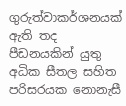ගුරුත්වාකර්ශනයක් ඇති තද පීඩනයකින් යුතු අධික සීතල සහිත පරිසරයක නොනැසී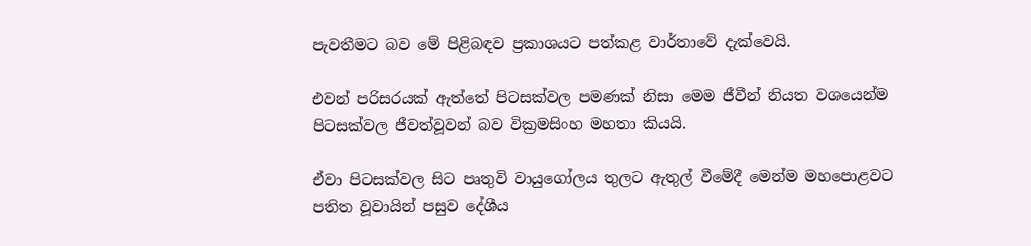පැවතීමට බව මේ පිළිබඳව ප්‍රකාශයට පත්කළ වාර්තාවේ දැක්වෙයි.

එවන් පරිසරයක් ඇත්තේ පිටසක්වල පමණක් නිසා මෙම ජීවීන් නියත වශයෙන්ම පිටසක්වල ජීවත්වූවන් බව වික්‍රමසිංහ මහතා කියයි.

ඒවා පිටසක්වල සිට පෘතුවි වායුගෝලය තුලට ඇතුල් වීමේදී මෙන්ම මහපොළවට පතිත වූවායින් පසුව දේශීය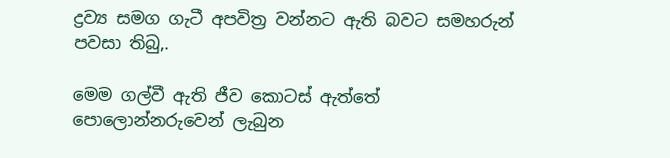ද්‍රව්‍ය සමග ගැටී අපවිත්‍ර වන්නට ඇති බවට සමහරුන් පවසා තිබු‚.

මෙම ගල්වී ඇති ජීව කොටස් ඇත්තේ පොලොන්නරුවෙන් ලැබුන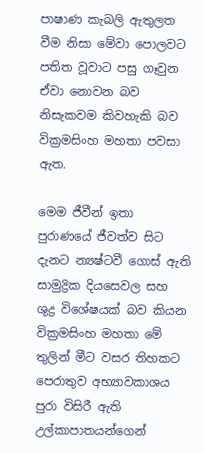පාෂාණ කැබලි ඇතුලත වීම නිසා මේවා පොලවට පතිත වූවාට පසු ගෑවුන ඒවා නොවන බව නිසැකවම කිවහැකි බව වික්‍රමසිංහ මහතා පවසා ඇත.

මෙම ජීවීන් ඉතා පුරාණයේ ජීවත්ව සිට දැනට න්‍යෂ්ටවී ගොස් ඇති සාමුද්‍රික දියසෙවල සහ ශුද්‍ර විශේෂයක් බව කියන වික්‍රමසිංහ මහතා මේ තුලින් මීට වසර තිහකට පෙරාතුව අභ්‍යාවකාශය පුරා විසිරී ඇති උල්කාපාතයන්ගෙන්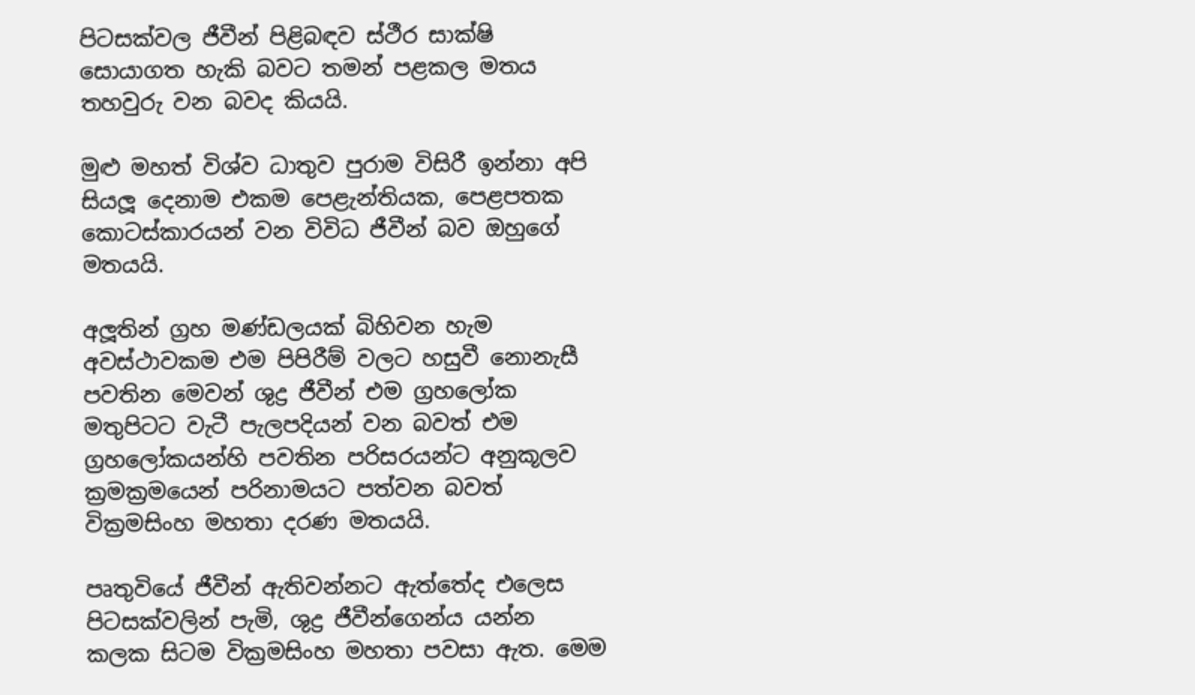පිටසක්වල ජීවීන් පිළිබඳව ස්ථීර සාක්ෂි සොයාගත හැකි බවට තමන් පළකල මතය තහවුරු වන බවද කියයි.

මුළු මහත් විශ්ව ධාතුව පුරාම විසිරී ඉන්නා අපි සියලූ දෙනාම එකම පෙළැන්තියක, පෙළපතක කොටස්කාරයන් වන විවිධ ජීවීන් බව ඔහුගේ මතයයි.

අලූතින් ග්‍රහ මණ්ඩලයක් බිහිවන හැම අවස්ථාවකම එම පිපිරීම් වලට හසුවී නොනැසී පවතින මෙවන් ශුද්‍ර ජීවීන් එම ග්‍රහලෝක මතුපිටට වැටී පැලපදියන් වන බවත් එම ග්‍රහලෝකයන්හි පවතින පරිසරයන්ට අනුකූලව ක්‍රමක්‍රමයෙන් පරිනාමයට පත්වන බවත් වික්‍රමසිංහ මහතා දරණ මතයයි.

පෘතුවියේ ජීවීන් ඇතිවන්නට ඇත්තේද එලෙස පිටසක්වලින් පැමි‚ ශුද්‍ර ජීවීන්ගෙන්ය යන්න කලක සිටම වික්‍රමසිංහ මහතා පවසා ඇත. මෙම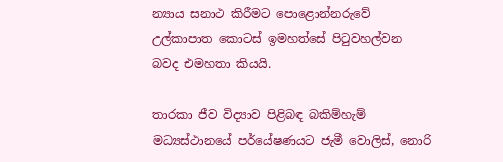න්‍යාය සනාථ කිරීමට පොළොන්නරුවේ උල්කාපාත කොටස් ඉමහත්සේ පිටුවහල්වන බවද එමහතා කියයි.

තාරකා ජීව විද්‍යාව පිළිබඳ බකිම්හැම් මධ්‍යස්ථානයේ පර්යේෂණයට ජැමී වොලිස්, නොරි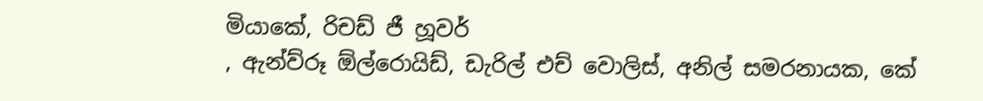මියාකේ, රිචඩ් ජී හූවර්
, ඇන්ව්රූ ඕල්රොයිඩ්, ඩැරිල් එච් වොලිස්, අනිල් සමරනායක, කේ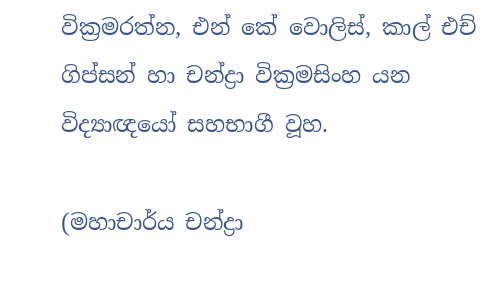වික්‍රමරත්න, එන් කේ වොලිස්, කාල් එච් ගිප්සන් හා චන්ද්‍රා වික්‍රමසිංහ යන විද්‍යාඥයෝ සහභාගී වූහ.

(මහාචාර්ය චන්ද්‍රා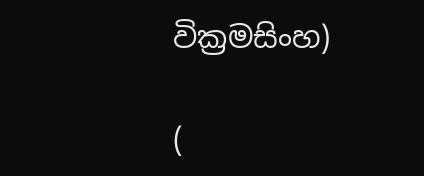වික්‍රමසිංහ)

(